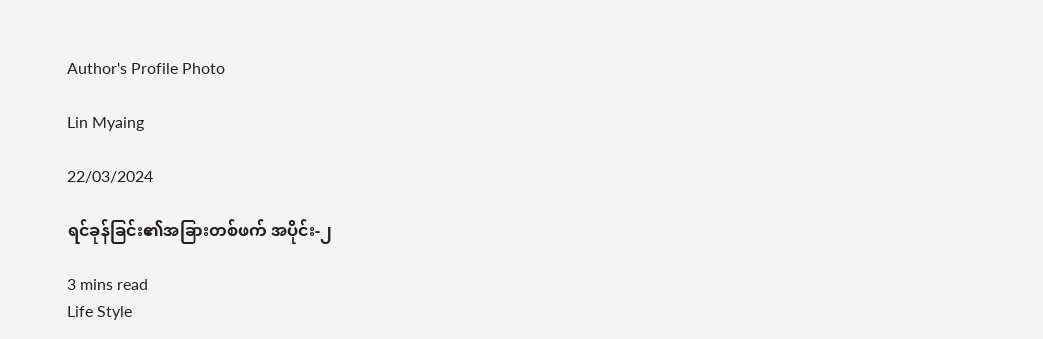Author's Profile Photo

Lin Myaing

22/03/2024

ရင်ခုန်ခြင်း၏အခြားတစ်ဖက် အပိုင်း-၂

3 mins read
Life Style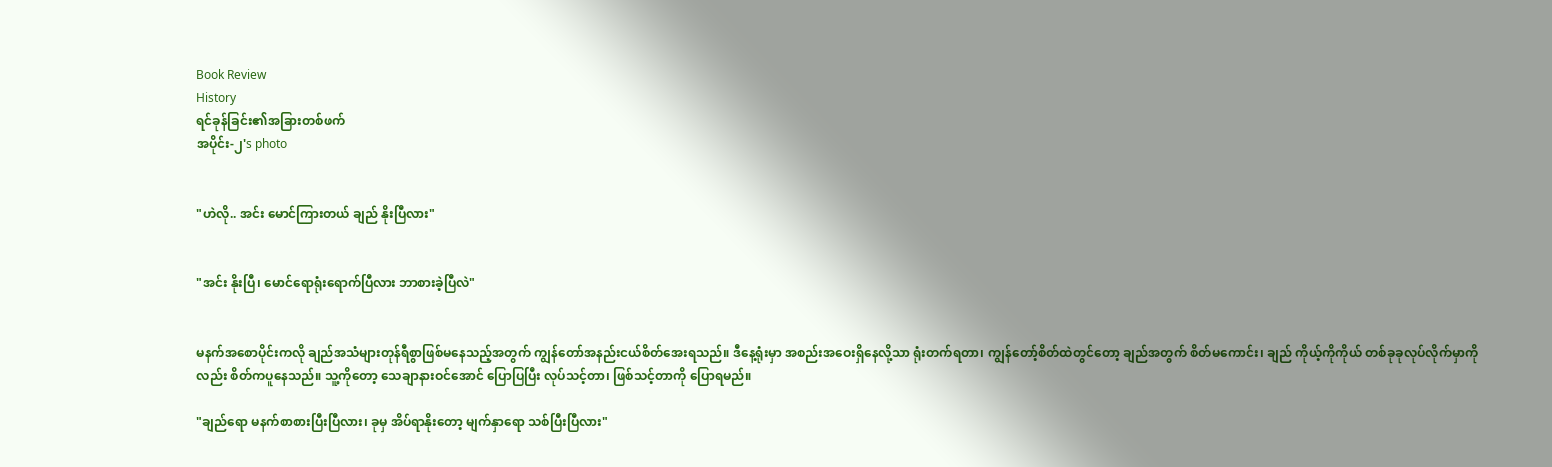Book Review
History
ရင်ခုန်ခြင်း၏အခြားတစ်ဖက်
အပိုင်း-၂'s photo


"ဟဲလို.. အင်း မောင်ကြားတယ် ချည် နိုးပြီလား"


"အင်း နိုးပြီ၊ မောင်ရောရုံးရောက်ပြီလား ဘာစားခဲ့ပြီလဲ"


မနက်အစောပိုင်းကလို ချည်အသံများတုန်ရီစွာဖြစ်မနေသည့်အတွက် ကျွန်တော်အနည်းငယ်စိတ်အေးရသည်။ ဒီနေ့ရုံးမှာ အစည်းအဝေးရှိနေလို့သာ ရုံးတက်ရတာ၊ ကျွန်တော့်စိတ်ထဲတွင်တော့ ချည်အတွက် စိတ်မကောင်း၊ ချည် ကိုယ့်ကိုကိုယ် တစ်ခုခုလုပ်လိုက်မှာကိုလည်း စိတ်ကပူနေသည်။ သူ့ကိုတော့ သေချာနားဝင်အောင် ပြောပြပြီး လုပ်သင့်တာ၊ ဖြစ်သင့်တာကို ပြောရမည်။

"ချည်ရော မနက်စာစားပြီးပြီလား၊ ခုမှ အိပ်ရာနိုးတော့ မျက်နှာရော သစ်ပြီးပြီလား"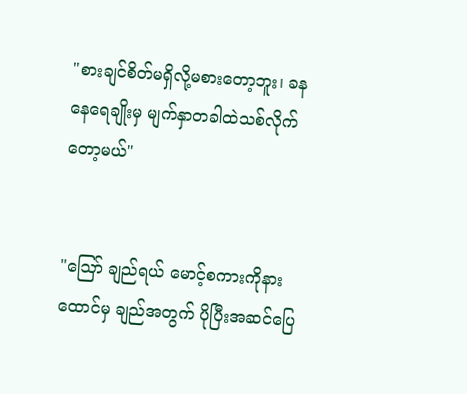"စားချင်စိတ်မရှိလို့မစားတော့ဘူး၊ ခနနေရေချိုးမှ မျက်နှာတခါထဲသစ်လိုက်တော့မယ်"


"ဪ ချည်ရယ် မောင့်စကားကိုနားထောင်မှ ချည်အတွက် ပိုပြီးအဆင်ပြေ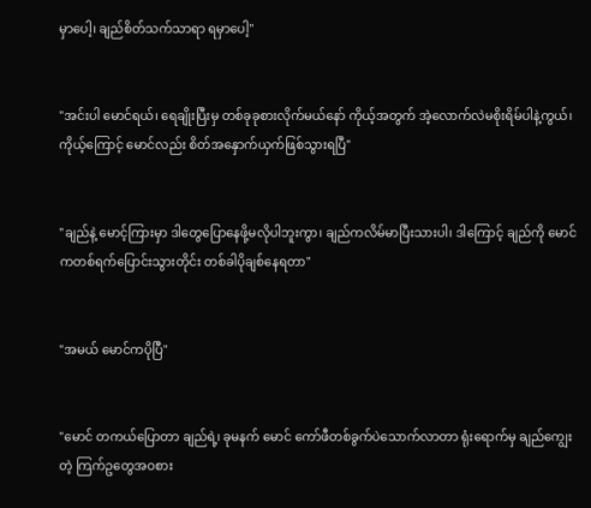မှာပေါ့၊ ချည်စိတ်သက်သာရာ ရမှာပေါ့"


"အင်းပါ မောင်ရယ်၊ ရေချိုးပြီးမှ တစ်ခုခုစားလိုက်မယ်နော် ကိုယ့်အတွက် အဲ့လောက်လဲမစိုးရိမ်ပါနဲ့ကွယ်၊ ကိုယ့်ကြောင့် မောင်လည်း စိတ်အနှောက်ယှက်ဖြစ်သွားရပြီ"


"ချည်နဲ့ မောင့်ကြားမှာ ဒါတွေပြောနေဖို့မလိုပါဘူးကွာ၊ ချည်ကလိမ်မာပြီးသားပါ၊ ဒါကြောင့် ချည်ကို မောင်ကတစ်ရက်ပြောင်းသွားတိုင်း တစ်ခါပိုချစ်နေရတာ"


"အမယ် မောင်ကပိုပြီ"


"မောင် တကယ်ပြောတာ ချည်ရဲ့၊ ခုမနက် မောင် ကော်ဖီတစ်ခွက်ပဲသောက်လာတာ ရုံးရောက်မှ ချည်ကျွေးတဲ့ ကြက်ဥတွေအဝစား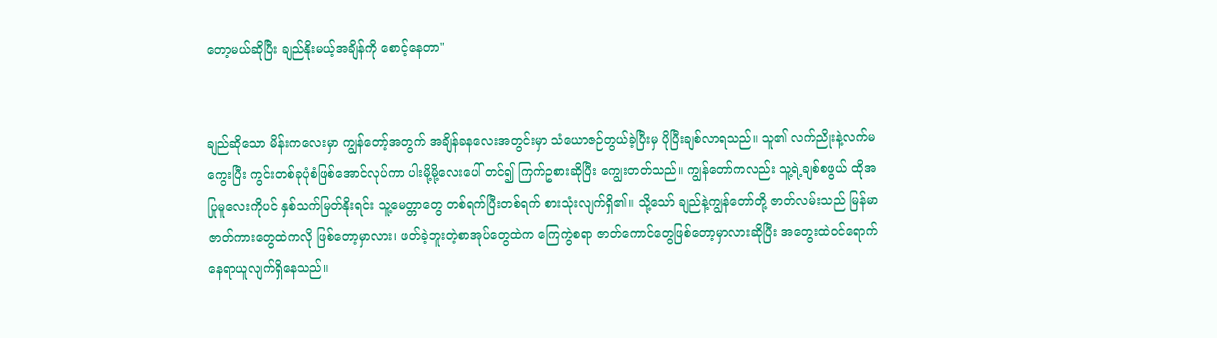တော့မယ်ဆိုပြီး ချည်နိုးမယ့်အချိန်ကို စောင့်နေတာ"


ချည်ဆိုသော မိန်းကလေးမှာ ကျွန်တော့်အတွက် အချိန်ခန‌လေးအတွင်းမှာ သံယောဇဉ်တွယ်ခဲ့ပြီးမှ ပိုပြီးချစ်လာရသည်။ သူ၏ လက်ညိုးနဲ့လက်မ ကွေးပြီး ကွင်းတစ်ခုပုံစံဖြစ်အောင်လုပ်ကာ ပါးမို့မို့လေးပေါ် တင်၍ ကြက်ဥစားဆိုပြီး ကျွေးတတ်သည်။ ကျွန်တော်ကလည်း သူ့ရဲ့ချစ်စဖွယ် ထိုအပြုမူလေးကိုပင် နှစ်သက်မြတ်နိုးရင်း သူ့မေတ္တာတွေ တစ်ရက်ပြီးတစ်ရက် စားသုံးလျက်ရှိ၏။ သို့သော် ချည်နဲ့ကျွန်တော်တို့ ဇာတ်လမ်းသည် မြန်မာဇာတ်ကားတွေထဲကလို ဖြစ်တော့မှာလား၊ ဖတ်ခဲ့ဘူးတဲ့စာအုပ်တွေထဲက ကြေကွဲစရာ ဇာတ်ကောင်တွေဖြစ်တော့မှာလားဆိုပြီး အတွေးထဲဝင်ရောက်နေရာယူလျက်ရှိနေသည်။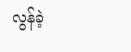လွန်ခဲ့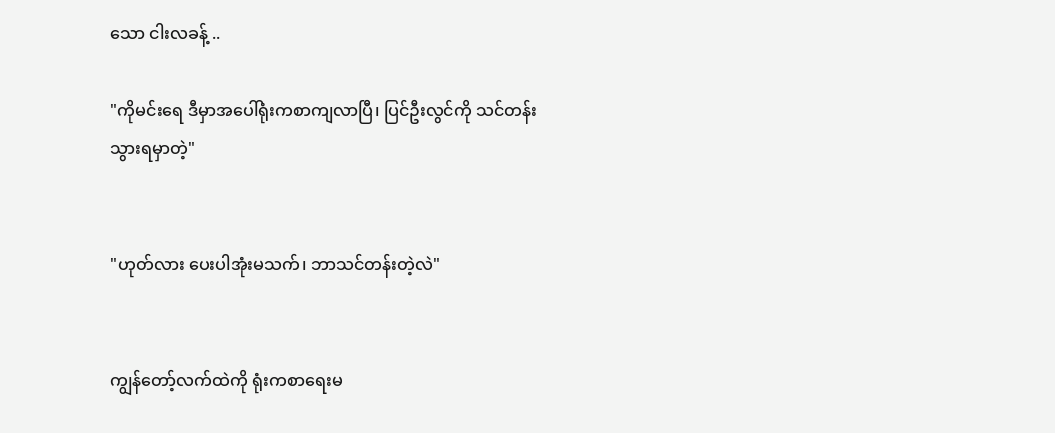သော ငါးလခန့် ..

"ကိုမင်းရေ ဒီမှာအပေါ်ရုံးကစာကျလာပြီ၊ ပြင်ဦးလွင်ကို သင်တန်းသွားရမှာတဲ့"


"ဟုတ်လား ပေးပါအုံးမသက်၊ ဘာသင်တန်းတဲ့လဲ"


ကျွန်တော့်လက်ထဲကို ရုံးကစာရေးမ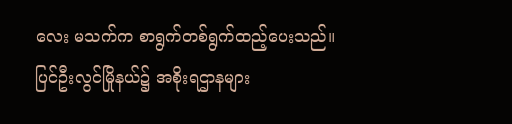လေး မသက်က စာရွက်တစ်ရွက်ထည့်ပေးသည်။ ပြင်ဦးလွင်မြိုနယ်၌ အစိုးရဌာနများ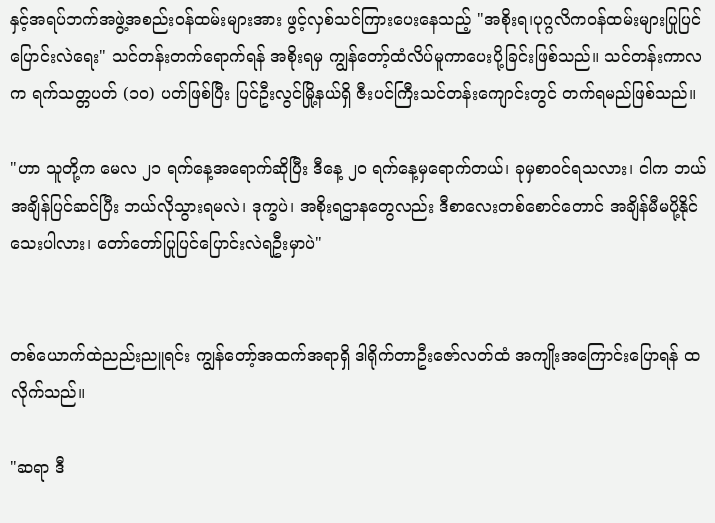နှင့်အရပ်ဘက်အဖွဲ့အစည်းဝန်ထမ်းများအား ဖွင့်လှစ်သင်ကြားပေးနေသည့် "အစိုးရ၊ပုဂ္ဂလိကဝန်ထမ်းများပြုပြင်ပြောင်းလဲရေး" သင်တန်းတက်ရောက်ရန် အစိုးရမှ ကျွန်တော့်ထံလိပ်မူကာပေးပို့ခြင်းဖြစ်သည်။ သင်တန်းကာလက ရက်သတ္တပတ် (၁၀) ပတ်ဖြစ်ပြီး ပြင်ဦးလွင်မြို့နယ်ရှိ ဇီးပင်ကြီးသင်တန်းကျောင်းတွင် တက်ရမည်ဖြစ်သည်။

"ဟာ သူတို့က မေလ ၂၁ ရက်နေ့အရောက်ဆိုပြီး ဒီနေ့ ၂၀ ရက်နေ့မှရောက်တယ်၊ ခုမှစာဝင်ရသလား၊ ငါက ဘယ်အချိန်ပြင်ဆင်ပြီး ဘယ်လိုသွားရမလဲ၊ ဒုက္ခပဲ၊ အစိုးရဌာနတွေလည်း ဒီစာလေးတစ်စောင်တောင် အချိန်မီမပို့နိုင်သေးပါလား၊ တော်တော်ပြုပြင်ပြောင်းလဲရဦးမှာပဲ"


တစ်ယောက်ထဲညည်းညူရင်း ကျွန်တော့်အထက်အရာရှိ ဒါရိုက်တာ‌ဦးဇော်လတ်ထံ အကျိုးအကြောင်းပြောရန် ထလိုက်သည်။

"ဆရာ ဒီ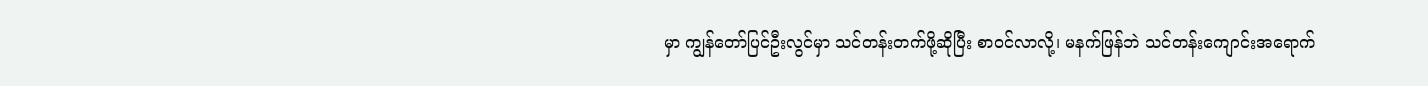မှာ ကျွန်တော်ပြင်ဦးလွင်မှာ သင်တန်းတက်ဖို့ဆိုပြီး စာဝင်လာလို့၊ မနက်ဖြန်ဘဲ သင်တန်းကျောင်းအရောက်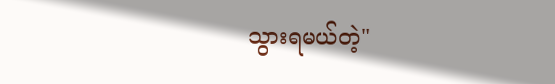သွားရမယ်တဲ့"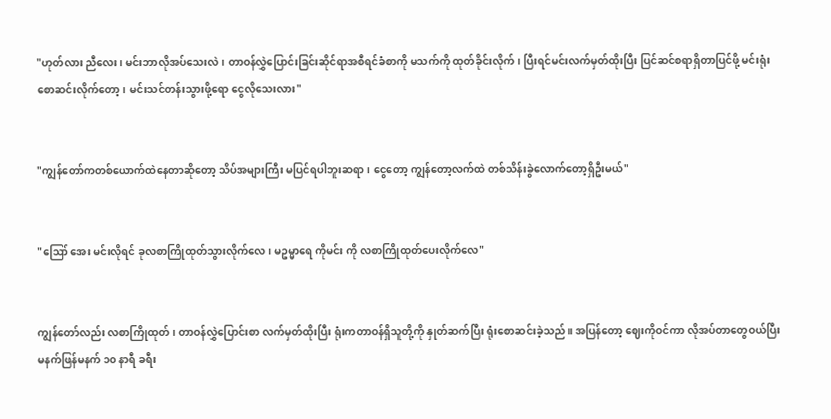"ဟုတ်လား ညီလေး၊ မင်းဘာလိုအပ်သေးလဲ၊ တာဝန်လွှဲပြောင်းခြင်းဆိုင်ရာအစီရင်ခံစာကို မသက်ကို ထုတ်ခိုင်းလိုက်၊ ပြီးရင်မင်းလက်မှတ်ထိုးပြီး ပြင်ဆင်စရာရှိတာပြင်ဖို့ မင်းရုံးစောဆင်းလိုက်တော့၊ မင်းသင်တန်းသွားဖို့ရော ငွေလိုသေးလား"


"ကျွန်တော်ကတစ်ယောက်ထဲနေတာဆိုတော့ သိပ်အများကြီး မပြင်ရပါဘူးဆရာ၊ ‌ငွေတော့ ကျွန်တော့လက်ထဲ တစ်သိန်းခွဲလောက်တော့ရှိဦးမယ်"


"ဪ အေး မင်းလိုရင် ခုလစာကြိုထုတ်သွားလိုက်လေ၊ မဥမ္မာရေ ကိုမင်း ကို လစာကြိုထုတ်ပေးလိုက်လေ"


ကျွန်တော်လည်း လစာကြိုထုတ်၊ တာဝန်လွှဲပြောင်းစာ လက်မှတ်ထိုးပြီး ရုံးကတာဝန်ရှိသူတို့ကို နှုတ်ဆက်ပြီး ရုံးစောဆင်းခဲ့သည်။ အပြန်တော့ ဈေးကိုဝင်ကာ လိုအပ်တာတွေဝယ်ပြီး မနက်ဖြန်မနက် ၁၀ နာရီ ခရီး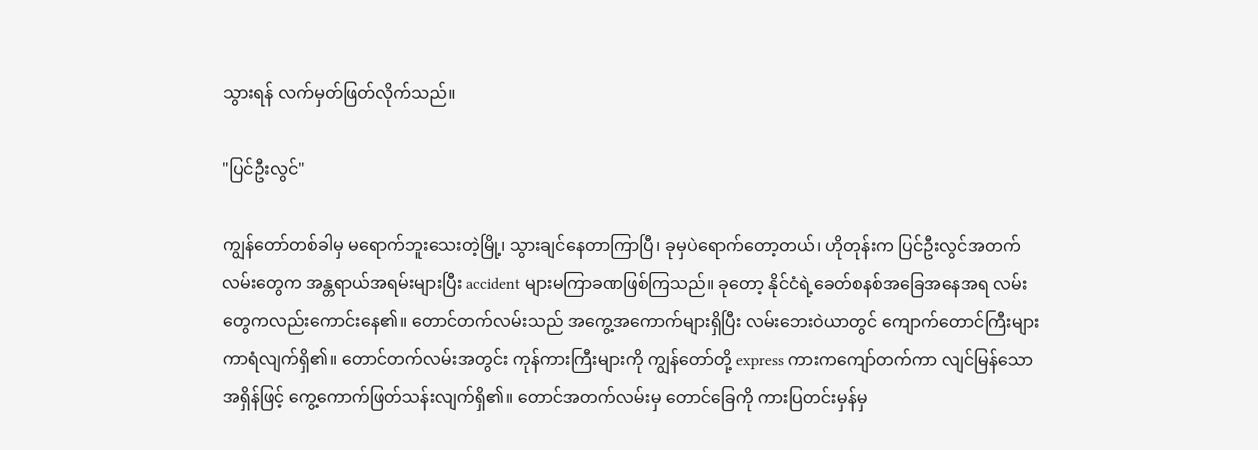သွားရန် လက်မှတ်ဖြတ်လိုက်သည်။

"ပြင်ဦးလွင်"

ကျွန်တော်တစ်ခါမှ မရောက်ဘူးသေးတဲ့မြို့၊ သွားချင်နေတာကြာပြီ၊ ခုမှပဲရောက်တော့တယ်၊ ဟိုတုန်းက ပြင်ဦးလွင်အတက်လမ်းတွေက အန္တရာယ်အရမ်းများပြီး accident များမကြာခဏဖြစ်ကြသည်။ ခုတော့ နိုင်ငံရဲ့ခေတ်စနစ်အခြေအနေအရ လမ်းတွေကလည်းကောင်းနေ၏။ တောင်တက်လမ်းသည် အကွေ့အကောက်များရှိပြီး လမ်းဘေးဝဲယာတွင် ကျောက်တောင်ကြီးများကာရံလျက်ရှိ၏။‌ တောင်တက်လမ်းအတွင်း ကုန်ကားကြီးများကို ကျွန်တော်တို့ express ကားကကျော်တက်ကာ လျင်မြန်သောအရှိန်ဖြင့် ကွေ့ကောက်ဖြတ်သန်းလျက်ရှိ၏။ တောင်အတက်လမ်းမှ တောင်ခြေကို ကားပြတင်းမှန်မှ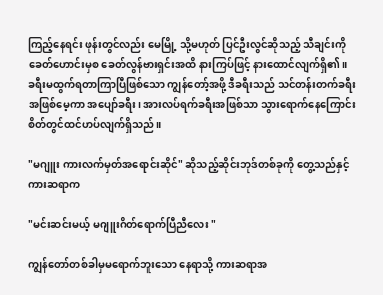ကြည့်နေရင်း ဖုန်းတွင်လည်း မေမြို့ သို့မဟုတ် ပြင်ဦးလွင်ဆိုသည့် သီချင်းကို ခေတ်ဟောင်းမှစ ခေတ်လွန်ဗားရှင်းအထိ နားကြပ်ဖြင့် နားထောင်လျက်ရှိ၏။ ခရီးမထွက်ရတာကြာပြီဖြစ်သော ကျွန်တော့်အဖို့ ဒီခရီးသည် သင်တန်းတက်ခရီးအဖြစ်မေ့ကာ အပျော်ခရီး၊ အားလပ်ရက်ခရီးအဖြစ်သာ သွားရောက်နေကြောင်း စိတ်တွင်ထင်ဟပ်လျက်ရှိသည်။

"မဂျူး ကားလက်မှတ်အရောင်းဆိုင်" ဆိုသည့်ဆိုင်းဘုဒ်တစ်ခုကို တွေ့သည်နှင့် ကားဆရာက

"မင်းဆင်းမယ့် မဂျူးဂိတ်ရောက်ပြီညီလေး "

ကျွန်တော်တစ်ခါမှမရောက်ဘူးသော နေရာသို့ ကားဆရာအ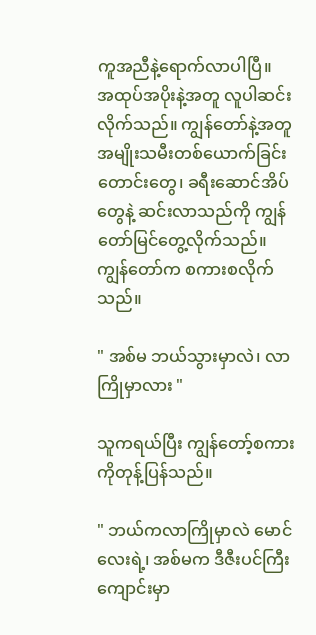ကူအညီနဲ့ရောက်လာပါပြီ။
အထုပ်အပိုးနဲ့အတူ လူပါဆင်းလိုက်သည်။ ကျွန်တော်နဲ့အတူ အမျိုးသမီးတစ်ယောက်ခြင်းတောင်းတွေ၊ ခရီးဆောင်အိပ်တွေနဲ့ ဆင်းလာသည်ကို ကျွန်တော်မြင်တွေ့လိုက်သည်။ ကျွန်တော်က စကားစလိုက်သည်။

" အစ်မ ဘယ်သွားမှာလဲ၊ လာကြိုမှာလား "

သူကရယ်ပြီး ကျွန်တော့်စကားကိုတုန့်ပြန်သည်။

" ဘယ်ကလာကြိုမှာလဲ မောင်လေးရဲ့၊ အစ်မက ဒီဇီးပင်ကြီးကျောင်းမှာ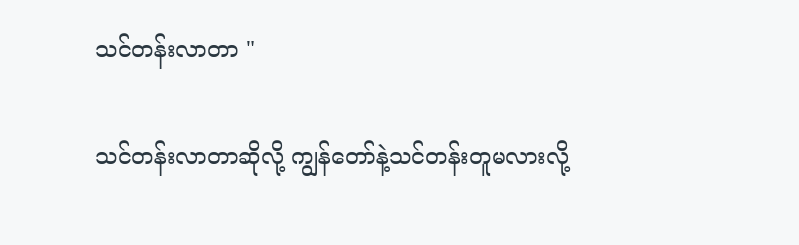သင်တန်းလာတာ "

သင်တန်းလာတာဆိုလို့ ကျွန်တော်နဲ့သင်တန်းတူမလားလို့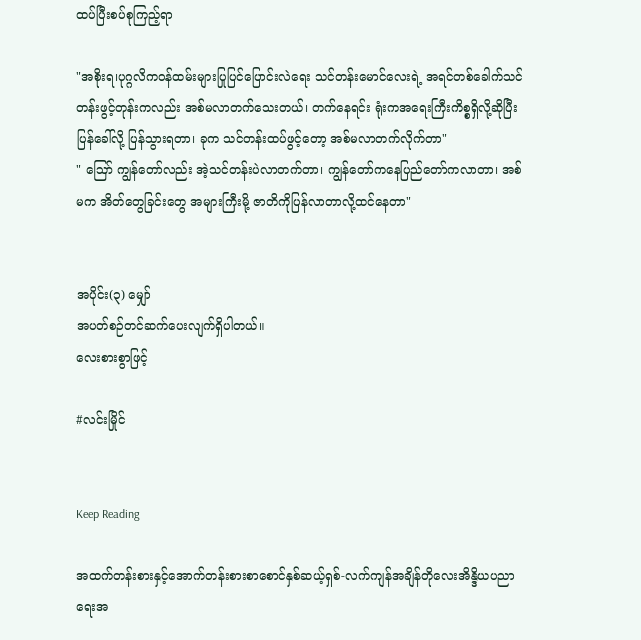ထပ်ပြီးစပ်စုကြည့်ရာ

"အစိုးရ၊ပုဂ္ဂလိကဝန်ထမ်းများပြုပြင်ပြောင်းလဲရေး သင်တန်းမောင်လေးရဲ့ အရင်တစ်ခေါက်သင်တန်းဖွင့်‌တုန်းကလည်း အစ်မလာတက်သေးတယ်၊ တက်နေရင်း ရုံးကအရေးကြီးကိစ္စရှိလို့ဆိုပြီး ပြန်ခေါ်လို့ ပြန်သွားရတာ၊ ခုက သင်တန်းထပ်ဖွင့်တော့ အစ်မလာတက်လိုက်တာ"
" ဪ ကျွန်တော်လည်း အဲ့သင်တန်းပဲလာတက်တာ၊ ကျွန်တော်ကနေပြည်တော်ကလာတာ၊ အစ်မက အိတ်တွေခြင်းတွေ အများကြီးမို့ ဇာတိကိုပြန်လာတာလို့ထင်နေတာ"


အပိုင်း(၃) မျှော်
အပတ်စဉ်တင်ဆက်ပေးလျက်ရှိပါတယ်။
လေးစားစွာဖြင့်

#လင်းမြိုင်


Keep Reading

အထက်တန်းစားနှင့်အောက်တန်းစားစာစောင်နှစ်ဆယ့်ရှစ်-လက်ကျန်အချိန်တိုလေးအိန္ဒိယပညာရေးအ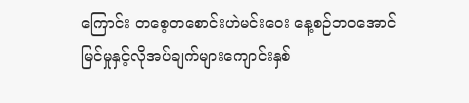ကြောင်း တစေ့တစောင်းဟဲမင်းဝေး နေ့စဉ်ဘဝအောင်မြင်မှုနှင့်လိုအပ်ချက်များကျောင်းနှစ်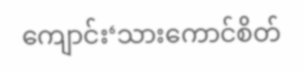ကျောင်း‘သားကောင်စိတ်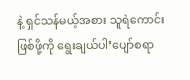နဲ့ ရှင်သန်မယ့်အစား သူရဲကောင်းဖြစ်ဖို့ကို ရွေးချယ်ပါ’ပျော်စရာ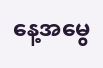နေ့အမွေ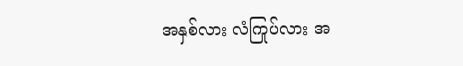အနှစ်လား လံကြုပ်လား အ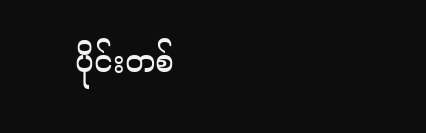ပိုင်းတစ်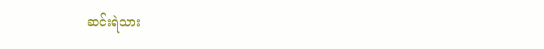ဆင်းရဲသား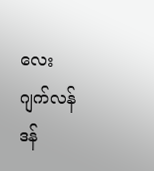လေး ဂျက်လန်ဒန်